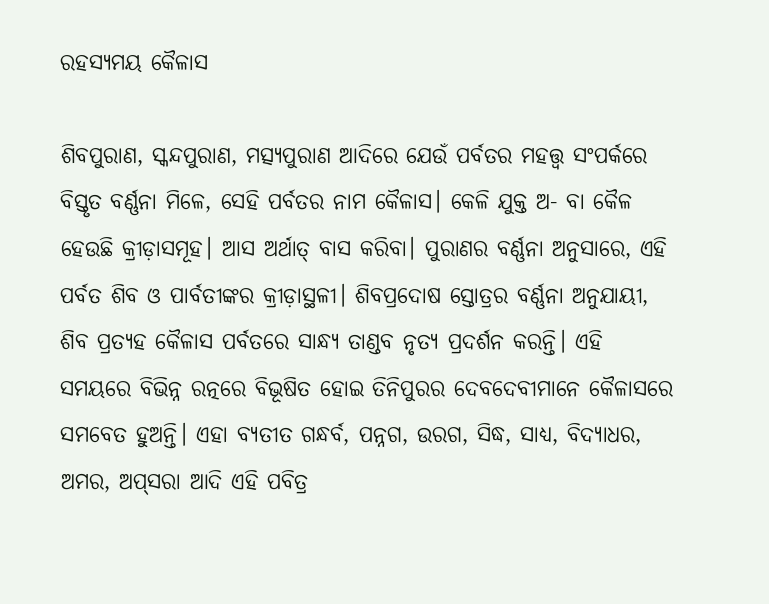ରହସ୍ୟମୟ କୈଳାସ

ଶିବପୁରାଣ, ସ୍କନ୍ଦପୁରାଣ, ମତ୍ସ୍ୟପୁରାଣ ଆଦିରେ ଯେଉଁ ପର୍ବତର ମହତ୍ତ୍ୱ ସଂପର୍କରେ ବିସ୍ତୃତ ବର୍ଣ୍ଣନା ମିଳେ, ସେହି ପର୍ବତର ନାମ କୈଳାସ। କେଳି ଯୁକ୍ତ ଅ- ବା କୈଳ ହେଉଛି କ୍ରୀଡ଼ାସମୂହ। ଆସ ଅର୍ଥାତ୍ ବାସ କରିବା। ପୁରାଣର ବର୍ଣ୍ଣନା ଅନୁସାରେ, ଏହି ପର୍ବତ ଶିବ ଓ ପାର୍ବତୀଙ୍କର କ୍ରୀଡ଼ାସ୍ଥଳୀ। ଶିବପ୍ରଦୋଷ ସ୍ତୋତ୍ରର ବର୍ଣ୍ଣନା ଅନୁଯାୟୀ, ଶିବ ପ୍ରତ୍ୟହ କୈଳାସ ପର୍ବତରେ ସାନ୍ଧ୍ୟ ତାଣ୍ଡବ ନୃତ୍ୟ ପ୍ରଦର୍ଶନ କରନ୍ତି। ଏହି ସମୟରେ ବିଭିନ୍ନ ରତ୍ନରେ ବିଭୂଷିତ ହୋଇ ତିନିପୁରର ଦେବଦେବୀମାନେ କୈଳାସରେ ସମବେତ ହୁଅନ୍ତି। ଏହା ବ୍ୟତୀତ ଗନ୍ଧର୍ବ, ପନ୍ନଗ, ଉରଗ, ସିଦ୍ଧ, ସାଧ୍ୟ, ବିଦ୍ୟାଧର, ଅମର, ଅପ୍‌ସରା ଆଦି ଏହି ପବିତ୍ର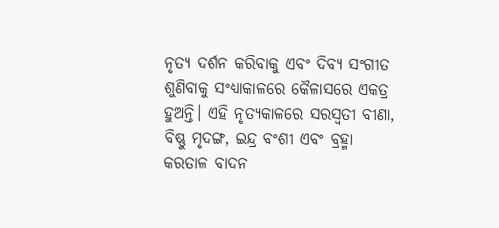ନୃତ୍ୟ ଦର୍ଶନ କରିବାକୁ ଏବଂ ଦିବ୍ୟ ସଂଗୀତ ଶୁଣିବାକୁ ସଂଧ୍ୟାକାଳରେ କୈଳାସରେ ଏକତ୍ର ହୁଅନ୍ତି। ଏହି ନୃତ୍ୟକାଳରେ ସରସ୍ୱତୀ ବୀଣା, ବିଷ୍ଣୁ ମୃଦଙ୍ଗ, ଇନ୍ଦ୍ର ବଂଶୀ ଏବଂ ବ୍ରହ୍ମା କରତାଳ ବାଦନ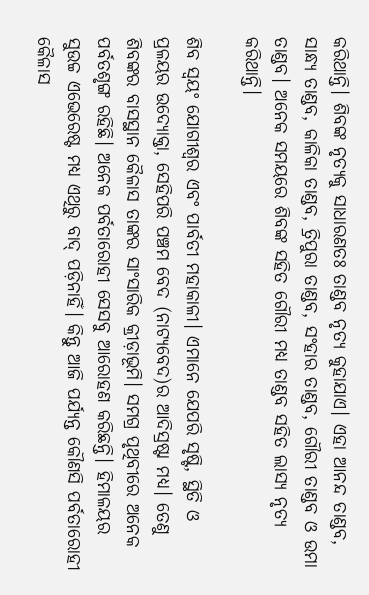କରିଥାନ୍ତି। ଶିବଙ୍କ ନୃତ୍ୟକୁ ସାଧାରଣତଃ ତାଣ୍ଡବ ନୃତ୍ୟ କୁହାଯାଏ। ଏହା ଆନନ୍ଦ ତାଣ୍ଡବ, ସାନ୍ଧ୍ୟ ତାଣ୍ଡବ, କାଳିକା ତାଣ୍ଡବ, ତ୍ରିପୁରା ତାଣ୍ଡବ, ସଂହାର ତାଣ୍ଡବ, ଗୌରୀ ତାଣ୍ଡବ ଓ ଉମା ତାଣ୍ଡବ। ଅନେକ ସମୟରେ ଶିବଙ୍କ ସହିତ ଗୌରୀ ମଧ୍ୟ ତାଣ୍ଡବ ସହିତ ଲାସ୍ୟ ନୃତ୍ୟ କରିଥାନ୍ତି।

ଶିବ ସ୍ୱୟଂ ଯୋଗୀଶ୍ୱର ଏବଂ ପାର୍ବତୀ ମହାକାଳୀ। ଏମାନେ ଯେପରି ସୃଷ୍ଟି, ସ୍ଥିତି ଓ ପ୍ରଳୟର ଉଦ୍ୟୋକ୍ତା, ସେହିପରି ପଞ୍ଚମ ବେଦ (ନାଟ୍ୟବେଦ)ର ଆଦିସ୍ରଷ୍ଟା ମଧ୍ୟ। ତେଣୁ ଶିବଙ୍କର ବାସସ୍ଥାନ କୈଳାସ ତାଙ୍କର ସାଂସାରିକ କ୍ରୀଡ଼ାଭୂମି। ସମଗ୍ର ପୃଥିବୀରେ ଅନେକ ପର୍ବତଶୃଙ୍ଗ ରହିଛି। ଅନେକ ପର୍ବତାରୋହୀ ସେସବୁ ଆରୋହଣ କରିଛନ୍ତି। ହିମାଳୟର ସୁଉଚ୍ଚ ଏଭେରେଷ୍ଟ ମଧ୍ୟ ଏଥିରୁ ବାଦ୍ ପଡ଼ିନାହିଁ। କିନ୍ତୁ ଆଜି ପର୍ଯ୍ୟନ୍ତ କୌଣସି ପର୍ବତାରୋହୀ କୈଳାସ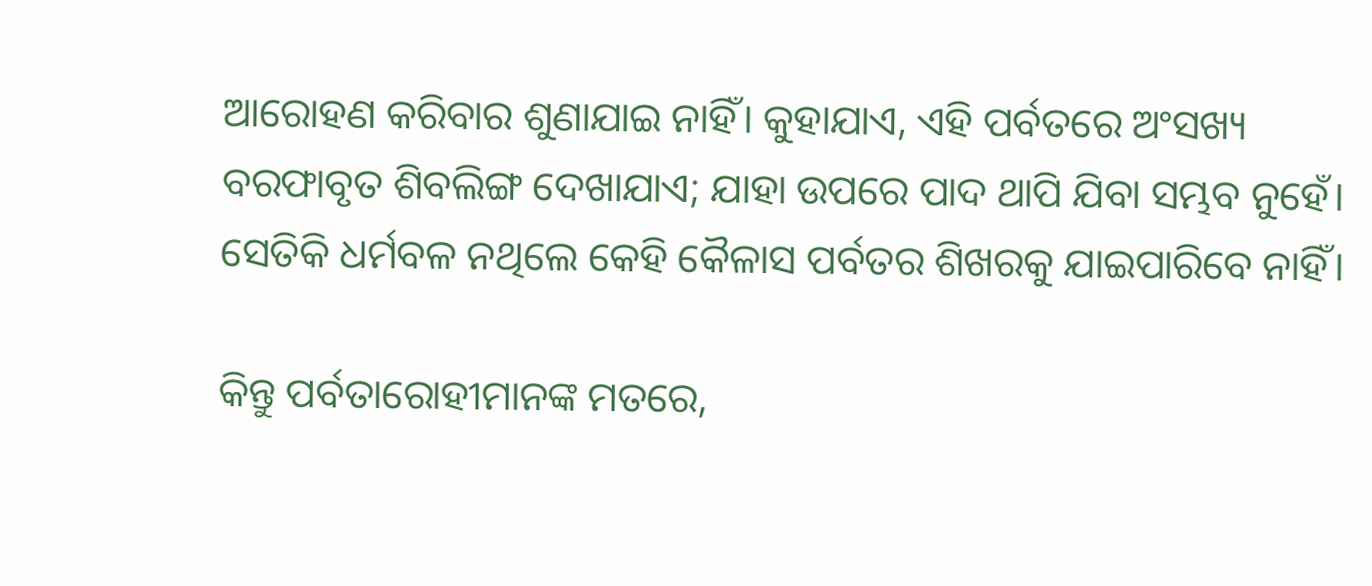ଆରୋହଣ କରିବାର ଶୁଣାଯାଇ ନାହିଁ। କୁହାଯାଏ, ଏହି ପର୍ବତରେ ଅଂସଖ୍ୟ ବରଫାବୃତ ଶିବଲିଙ୍ଗ ଦେଖାଯାଏ; ଯାହା ଉପରେ ପାଦ ଥାପି ଯିବା ସମ୍ଭବ ନୁହେଁ। ସେତିକି ଧର୍ମବଳ ନଥିଲେ କେହି କୈଳାସ ପର୍ବତର ଶିଖରକୁ ଯାଇପାରିବେ ନାହିଁ।

କିନ୍ତୁ ପର୍ବତାରୋହୀମାନଙ୍କ ମତରେ,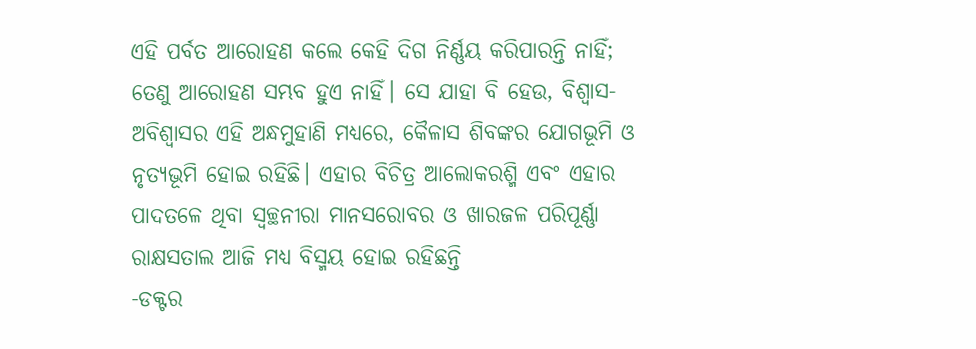ଏହି ପର୍ବତ ଆରୋହଣ କଲେ କେହି ଦିଗ ନିର୍ଣ୍ଣୟ କରିପାରନ୍ତି ନାହିଁ; ତେଣୁ ଆରୋହଣ ସମ୍ଭବ ହୁଏ ନାହିଁ। ସେ ଯାହା ବି ହେଉ, ବିଶ୍ୱାସ-ଅବିଶ୍ୱାସର ଏହି ଅନ୍ଧମୁହାଣି ମଧ୍ୟରେ, କୈଳାସ ଶିବଙ୍କର ଯୋଗଭୂମି ଓ ନୃତ୍ୟଭୂମି ହୋଇ ରହିଛି। ଏହାର ବିଚିତ୍ର ଆଲୋକରଶ୍ମି ଏବଂ ଏହାର ପାଦତଳେ ଥିବା ସ୍ୱଚ୍ଛନୀରା ମାନସରୋବର ଓ ଖାରଜଳ ପରିପୂର୍ଣ୍ଣା ରାକ୍ଷସତାଲ ଆଜି ମଧ୍ୟ ବିସ୍ମୟ ହୋଇ ରହିଛନ୍ତି
-ଡକ୍ଟର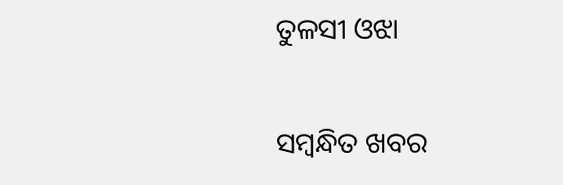ତୁଳସୀ ଓଝା

ସମ୍ବନ୍ଧିତ ଖବର